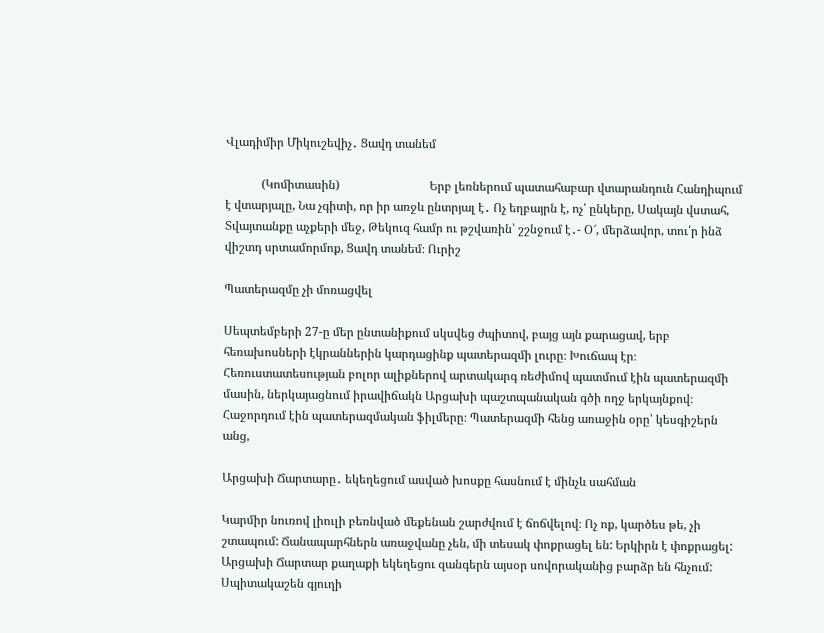Վլադիմիր Միկուշեվիչ․ Ցավդ տանեմ

            (Կոմիտասին)                              Երբ լեռներում պատահաբար վտարանդուն Հանդիպում է վտարյալը, Նա չգիտի, որ իր առջև ընտրյալ է․ Ոչ եղբայրն է, ոչ՝ ընկերը, Սակայն վստահ, Տվայտանքը աչքերի մեջ, Թեկուզ համր ու թշվառին՝ շշնջում է․- Օ՜, մերձավոր, տու՛ր ինձ վիշտդ սրտամորմոք, Ցավդ տանեմ։ Ուրիշ

Պատերազմը չի մոռացվել

Սեպտեմբերի 27-ը մեր ընտանիքում սկսվեց ժպիտով, բայց այն քարացավ, երբ հեռախոսների էկրաններին կարդացինք պատերազմի լուրը։ Խուճապ էր։ Հեռուստատեսության բոլոր ալիքներով արտակարգ ռեժիմով պատմում էին պատերազմի մասին, ներկայացնում իրավիճակն Արցախի պաշտպանական գծի ողջ երկայնքով։ Հաջորդում էին պատերազմական ֆիլմերը։ Պատերազմի հենց առաջին օրը՝ կեսգիշերն անց,

Արցախի Ճարտարը․ եկեղեցում ասված խոսքը հասնում է մինչև սահման

Կարմիր նուռով լիուլի բեռնված մեքենան շարժվում է ճոճվելով։ Ոչ ոք, կարծես թե, չի շտապում: Ճանապարհներն առաջվանը չեն, մի տեսակ փոքրացել են: Երկիրն է փոքրացել:  Արցախի Ճարտար քաղաքի եկեղեցու զանգերն այսօր սովորականից բարձր են հնչում: Սպիտակաշեն գյուղի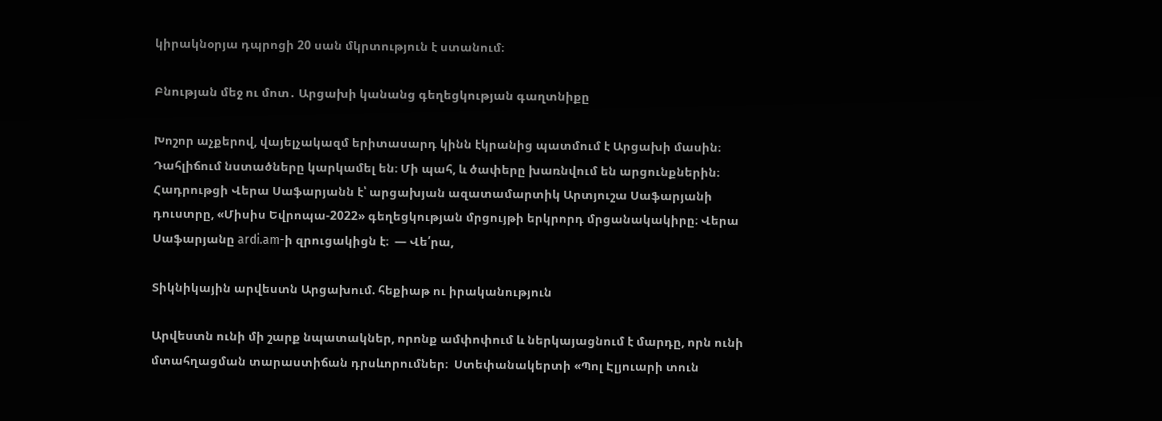կիրակնօրյա դպրոցի 20 սան մկրտություն է ստանում։

Բնության մեջ ու մոտ․ Արցախի կանանց գեղեցկության գաղտնիքը

Խոշոր աչքերով, վայելչակազմ երիտասարդ կինն էկրանից պատմում է Արցախի մասին։ Դահլիճում նստածները կարկամել են։ Մի պահ, և ծափերը խառնվում են արցունքներին։ Հադրութցի Վերա Սաֆարյանն է՝ արցախյան ազատամարտիկ Արտյուշա Սաֆարյանի դուստրը, «Միսիս Եվրոպա-2022» գեղեցկության մրցույթի երկրորդ մրցանակակիրը։ Վերա Սաֆարյանը ardi.am-ի զրուցակիցն է։  — Վե՛րա,

Տիկնիկային արվեստն Արցախում. հեքիաթ ու իրականություն

Արվեստն ունի մի շարք նպատակներ, որոնք ամփոփում և ներկայացնում է մարդը, որն ունի մտահղացման տարաստիճան դրսևորումներ։  Ստեփանակերտի «Պոլ Էլյուարի տուն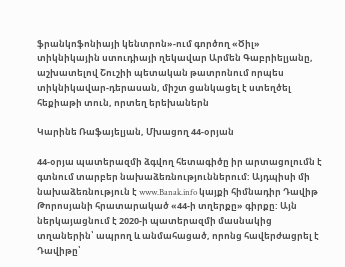ֆրանկոֆոնիայի կենտրոն»-ում գործող «Ծիլ» տիկնիկային ստուդիայի ղեկավար Արմեն Գաբրիելյանը, աշխատելով Շուշիի պետական թատրոնում որպես տիկնիկավար-դերասան, միշտ ցանկացել է ստեղծել հեքիաթի տուն, որտեղ երեխաներն

Կարինե Ռաֆայելյան, Մխացող 44-օրյան

44-օրյա պատերազմի ձգվող հետագիծը իր արտացոլումն է գտնում տարբեր նախաձեռնություններում: Այդպիսի մի նախաձեռնություն է www.Banak.info կայքի հիմնադիր Դավիթ Թորոսյանի հրատարակած «44-ի տղերքը» գիրքը: Այն ներկայացնում է 2020-ի պատերազմի մասնակից տղաներին՝ ապրող և անմահացած, որոնց հավերժացրել է Դավիթը՝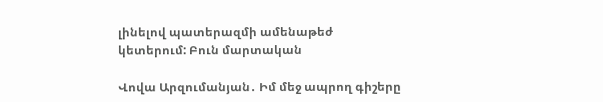լինելով պատերազմի ամենաթեժ կետերում: Բուն մարտական

Վովա Արզումանյան․ Իմ մեջ ապրող գիշերը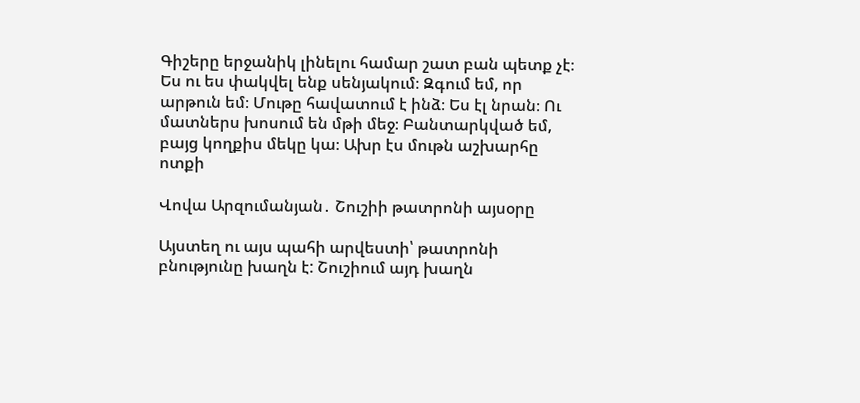Գիշերը երջանիկ լինելու համար շատ բան պետք չէ։ Ես ու ես փակվել ենք սենյակում։ Զգում եմ, որ արթուն եմ։ Մութը հավատում է ինձ։ Ես էլ նրան։ Ու մատներս խոսում են մթի մեջ։ Բանտարկված եմ, բայց կողքիս մեկը կա։ Ախր էս մութն աշխարհը ոտքի

Վովա Արզումանյան․ Շուշիի թատրոնի այսօրը

Այստեղ ու այս պահի արվեստի՝ թատրոնի բնությունը խաղն է: Շուշիում այդ խաղն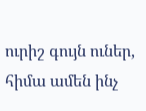ուրիշ գույն ուներ, հիմա ամեն ինչ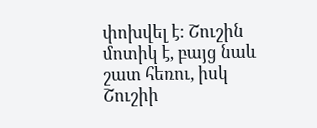փոխվել է: Շուշին մոտիկ է, բայց նաև շատ հեռու, իսկ Շուշիի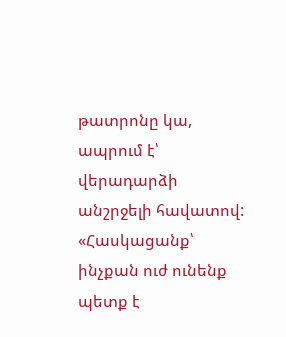թատրոնը կա, ապրում է՝ վերադարձի անշրջելի հավատով: «Հասկացանք՝ ինչքան ուժ ունենք պետք է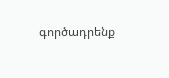գործադրենք